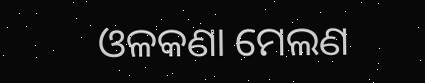ଓଳକଣା ମେଲଣ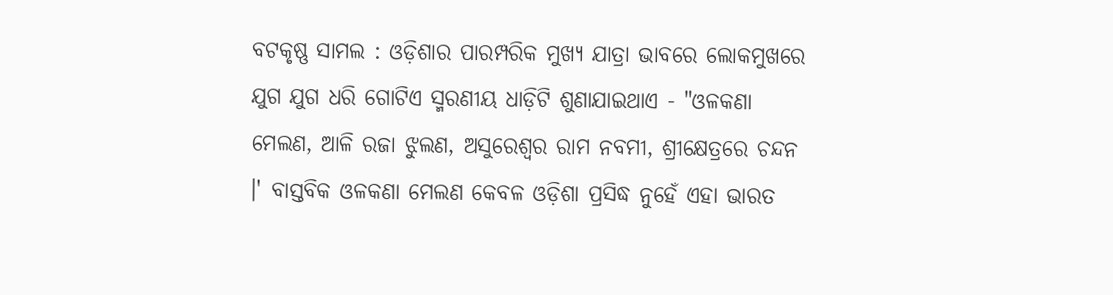ବଟକୃଷ୍ଣ ସାମଲ : ଓଡ଼ିଶାର ପାରମ୍ପରିକ ମୁଖ୍ୟ ଯାତ୍ରା ଭାବରେ ଲୋକମୁଖରେ ଯୁଗ ଯୁଗ ଧରି ଗୋଟିଏ ସ୍ମରଣୀୟ ଧାଡ଼ିଟି ଶୁଣାଯାଇଥାଏ - "ଓଳକଣା ମେଲଣ, ଆଳି ରଜା ଝୁଲଣ, ଅସୁରେଶ୍ୱର ରାମ ନବମୀ, ଶ୍ରୀକ୍ଷେତ୍ରରେ ଚନ୍ଦନ ।' ବାସ୍ତବିକ ଓଳକଣା ମେଲଣ କେବଳ ଓଡ଼ିଶା ପ୍ରସିଦ୍ଧ ନୁହେଁ ଏହା ଭାରତ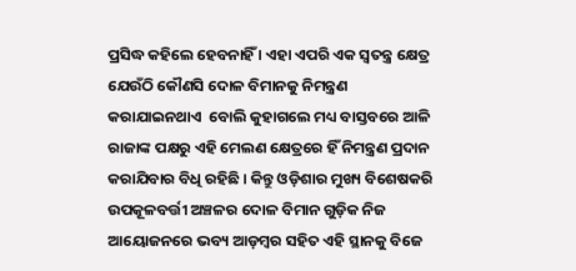ପ୍ରସିଦ୍ଧ କହିଲେ ହେବନାହିଁ । ଏହା ଏପରି ଏକ ସ୍ୱତନ୍ତ୍ର କ୍ଷେତ୍ର ଯେଉଁଠି କୌଣସି ଦୋଳ ବିମାନକୁ ନିମନ୍ତ୍ରଣ କରାଯାଇନଥାଏ  ବୋଲି କୁହାଗଲେ ମଧ୍ୟ ବାସ୍ତବରେ ଆଳି ରାଜାଙ୍କ ପକ୍ଷରୁ ଏହି ମେଲଣ କ୍ଷେତ୍ରରେ ହିଁ ନିମନ୍ତ୍ରଣ ପ୍ରଦାନ କରାଯିବାର ବିଧି ରହିଛି । କିନ୍ତୁ ଓଡ଼ିଶାର ମୁଖ୍ୟ ବିଶେଷକରି ଉପକୂଳବର୍ତ୍ତୀ ଅଞ୍ଚଳର ଦୋଳ ବିମାନ ଗୁଡ଼ିକ ନିଜ ଆୟୋଜନରେ ଭବ୍ୟ ଆଡ଼ମ୍ବର ସହିତ ଏହି ସ୍ଥାନକୁ ବିଜେ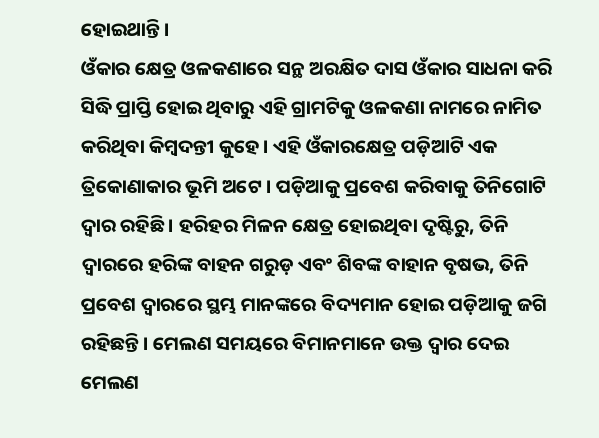ହୋଇଥାନ୍ତି ।
ଓଁକାର କ୍ଷେତ୍ର ଓଳକଣାରେ ସନ୍ଥ ଅରକ୍ଷିତ ଦାସ ଓଁକାର ସାଧନା କରି ସିଦ୍ଧି ପ୍ରାପ୍ତି ହୋଇ ଥିବାରୁ ଏହି ଗ୍ରାମଟିକୁ ଓଳକଣା ନାମରେ ନାମିତ କରିଥିବା କିମ୍ବଦନ୍ତୀ କୁହେ । ଏହି ଓଁକାରକ୍ଷେତ୍ର ପଡ଼ିଆଟି ଏକ ତ୍ରିକୋଣାକାର ଭୂମି ଅଟେ । ପଡ଼ିଆକୁ ପ୍ରବେଶ କରିବାକୁ ତିନିଗୋଟି ଦ୍ୱାର ରହିଛି । ହରିହର ମିଳନ କ୍ଷେତ୍ର ହୋଇଥିବା ଦୃଷ୍ଟିରୁ, ତିନି ଦ୍ୱାରରେ ହରିଙ୍କ ବାହନ ଗରୁଡ଼ ଏବଂ ଶିବଙ୍କ ବାହାନ ବୃଷଭ, ତିନି ପ୍ରବେଶ ଦ୍ୱାରରେ ସ୍ଥମ୍ଭ ମାନଙ୍କରେ ବିଦ୍ୟମାନ ହୋଇ ପଡ଼ିଆକୁ ଜଗି ରହିଛନ୍ତି । ମେଲଣ ସମୟରେ ବିମାନମାନେ ଉକ୍ତ ଦ୍ୱାର ଦେଇ ମେଲଣ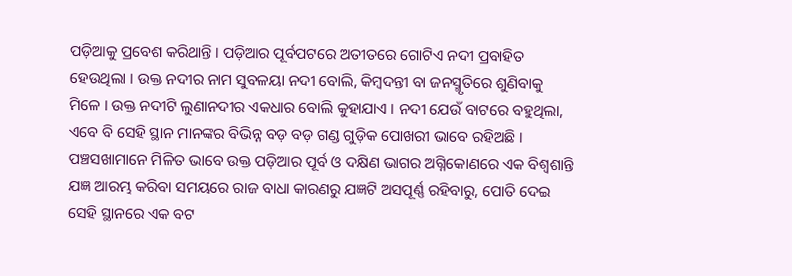ପଡ଼ିଆକୁ ପ୍ରବେଶ କରିଥାନ୍ତି । ପଡ଼ିଆର ପୂର୍ବପଟରେ ଅତୀତରେ ଗୋଟିଏ ନଦୀ ପ୍ରବାହିତ ହେଉଥିଲା । ଉକ୍ତ ନଦୀର ନାମ ସୁବଳୟା ନଦୀ ବୋଲି, କିମ୍ବଦନ୍ତୀ ବା ଜନସ୍ମୃତିରେ ଶୁଣିବାକୁ ମିଳେ । ଉକ୍ତ ନଦୀଟି ଲୁଣାନଦୀର ଏକଧାର ବୋଲି କୁହାଯାଏ । ନଦୀ ଯେଉଁ ବାଟରେ ବହୁଥିଲା, ଏବେ ବି ସେହି ସ୍ଥାନ ମାନଙ୍କର ବିଭିନ୍ନ ବଡ଼ ବଡ଼ ଗଣ୍ଡ ଗୁଡ଼ିକ ପୋଖରୀ ଭାବେ ରହିଅଛି । ପଞ୍ଚସଖାମାନେ ମିଳିତ ଭାବେ ଉକ୍ତ ପଡ଼ିଆର ପୂର୍ବ ଓ ଦକ୍ଷିଣ ଭାଗର ଅଗ୍ନିକୋଣରେ ଏକ ବିଶ୍ୱଶାନ୍ତି ଯଜ୍ଞ ଆରମ୍ଭ କରିବା ସମୟରେ ରାଜ ବାଧା କାରଣରୁ ଯଜ୍ଞଟି ଅସପୂର୍ଣ୍ଣ ରହିବାରୁ, ପୋତି ଦେଇ ସେହି ସ୍ଥାନରେ ଏକ ବଟ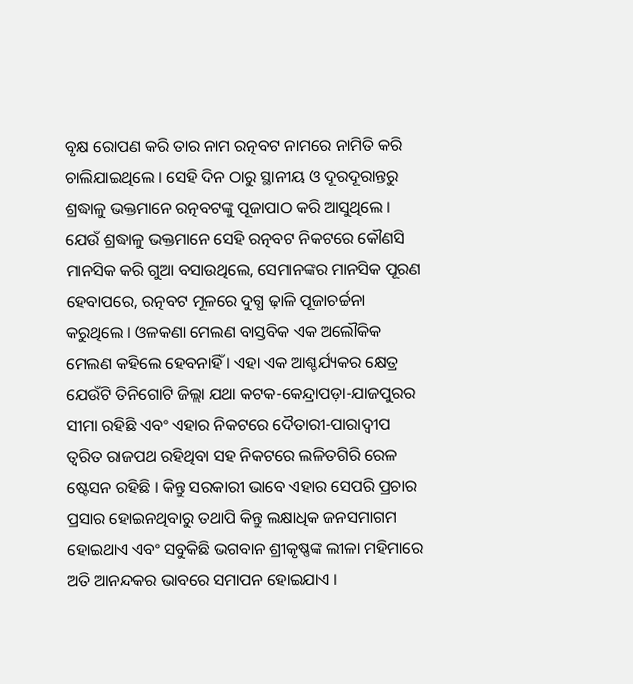ବୃକ୍ଷ ରୋପଣ କରି ତାର ନାମ ରତ୍ନବଟ ନାମରେ ନାମିତି କରି ଚାଲିଯାଇଥିଲେ । ସେହି ଦିନ ଠାରୁ ସ୍ଥାନୀୟ ଓ ଦୂରଦୂରାନ୍ତରୁ ଶ୍ରଦ୍ଧାଳୁ ଭକ୍ତମାନେ ରତ୍ନବଟଙ୍କୁ ପୂଜାପାଠ କରି ଆସୁଥିଲେ । ଯେଉଁ ଶ୍ରଦ୍ଧାଳୁ ଭକ୍ତମାନେ ସେହି ରତ୍ନବଟ ନିକଟରେ କୌଣସି ମାନସିକ କରି ଗୁଆ ବସାଉଥିଲେ, ସେମାନଙ୍କର ମାନସିକ ପୂରଣ ହେବାପରେ, ରତ୍ନବଟ ମୂଳରେ ଦୁଗ୍ଧ ଢ଼ାଳି ପୂଜାଚର୍ଚ୍ଚନା କରୁଥିଲେ । ଓଳକଣା ମେଲଣ ବାସ୍ତବିକ ଏକ ଅଲୌକିକ ମେଲଣ କହିଲେ ହେବନାହିଁ । ଏହା ଏକ ଆଶ୍ଚର୍ଯ୍ୟକର କ୍ଷେତ୍ର ଯେଉଁଟି ତିନିଗୋଟି ଜିଲ୍ଲା ଯଥା କଟକ-କେନ୍ଦ୍ରାପଡ଼ା-ଯାଜପୁରର ସୀମା ରହିଛି ଏବଂ ଏହାର ନିକଟରେ ଦୈତାରୀ-ପାରାଦ୍ୱୀପ ତ୍ୱରିତ ରାଜପଥ ରହିଥିବା ସହ ନିକଟରେ ଲଳିତଗିରି ରେଳ ଷ୍ଟେସନ ରହିଛି । କିନ୍ତୁ ସରକାରୀ ଭାବେ ଏହାର ସେପରି ପ୍ରଚାର ପ୍ରସାର ହୋଇନଥିବାରୁ ତଥାପି କିନ୍ତୁ ଲକ୍ଷାଧିକ ଜନସମାଗମ ହୋଇଥାଏ ଏବଂ ସବୁକିଛି ଭଗବାନ ଶ୍ରୀକୃଷ୍ଣଙ୍କ ଲୀଳା ମହିମାରେ ଅତି ଆନନ୍ଦକର ଭାବରେ ସମାପନ ହୋଇଯାଏ ।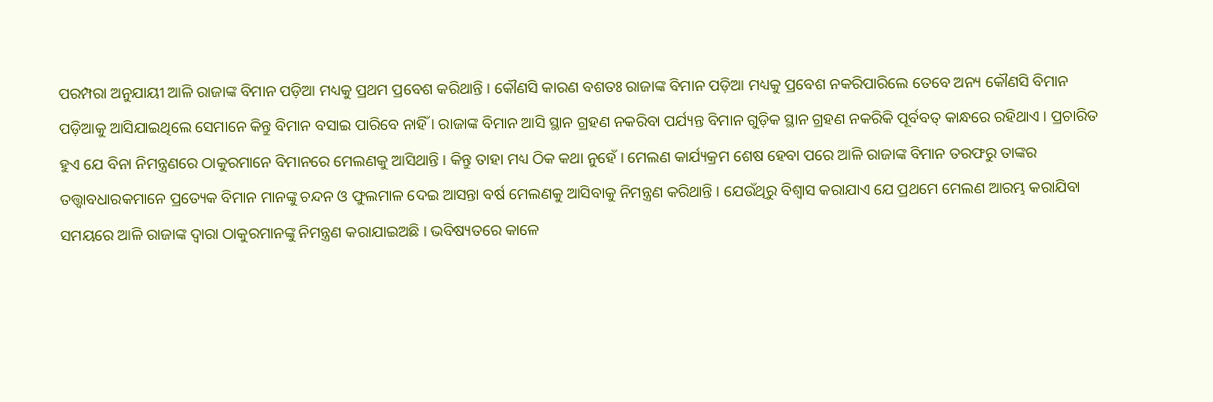ପରମ୍ପରା ଅନୁଯାୟୀ ଆଳି ରାଜାଙ୍କ ବିମାନ ପଡ଼ିଆ ମଧ୍ୟକୁ ପ୍ରଥମ ପ୍ରବେଶ କରିଥାନ୍ତି । କୌଣସି କାରଣ ବଶତଃ ରାଜାଙ୍କ ବିମାନ ପଡ଼ିଆ ମଧ୍ୟକୁ ପ୍ରବେଶ ନକରିପାରିଲେ ତେବେ ଅନ୍ୟ କୌଣସି ବିମାନ ପଡ଼ିଆକୁ ଆସିଯାଇଥିଲେ ସେମାନେ କିନ୍ତୁ ବିମାନ ବସାଇ ପାରିବେ ନାହିଁ । ରାଜାଙ୍କ ବିମାନ ଆସି ସ୍ଥାନ ଗ୍ରହଣ ନକରିବା ପର୍ଯ୍ୟନ୍ତ ବିମାନ ଗୁଡ଼ିକ ସ୍ଥାନ ଗ୍ରହଣ ନକରିକି ପୂର୍ବବତ୍ କାନ୍ଧରେ ରହିଥାଏ । ପ୍ରଚାରିତ ହୁଏ ଯେ ବିନା ନିମନ୍ତ୍ରଣରେ ଠାକୁରମାନେ ବିମାନରେ ମେଲଣକୁ ଆସିଥାନ୍ତି । କିନ୍ତୁ ତାହା ମଧ୍ୟ ଠିକ କଥା ନୁହେଁ । ମେଲଣ କାର୍ଯ୍ୟକ୍ରମ ଶେଷ ହେବା ପରେ ଆଳି ରାଜାଙ୍କ ବିମାନ ତରଫରୁ ତାଙ୍କର ତତ୍ତ୍ୱାବଧାରକମାନେ ପ୍ରତ୍ୟେକ ବିମାନ ମାନଙ୍କୁ ଚନ୍ଦନ ଓ ଫୁଲମାଳ ଦେଇ ଆସନ୍ତା ବର୍ଷ ମେଲଣକୁ ଆସିବାକୁ ନିମନ୍ତ୍ରଣ କରିଥାନ୍ତି । ଯେଉଁଥିରୁ ବିଶ୍ୱାସ କରାଯାଏ ଯେ ପ୍ରଥମେ ମେଲଣ ଆରମ୍ଭ କରାଯିବା ସମୟରେ ଆଳି ରାଜାଙ୍କ ଦ୍ୱାରା ଠାକୁରମାନଙ୍କୁ ନିମନ୍ତ୍ରଣ କରାଯାଇଅଛି । ଭବିଷ୍ୟତରେ କାଳେ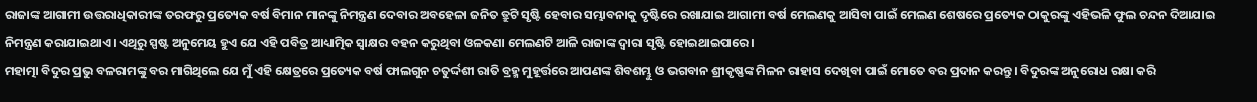ରାଜାଙ୍କ ଆଗାମୀ ଉତ୍ତରାଧିକାରୀଙ୍କ ତରଫରୁ ପ୍ରତ୍ୟେକ ବର୍ଷ ବିମାନ ମାନଙ୍କୁ ନିମନ୍ତ୍ରଣ ଦେବାର ଅବହେଳା ଜନିତ ତ୍ରୁଟି ସୃଷ୍ଟି ହେବାର ସମ୍ଭାବନାକୁ ଦୃଷ୍ଟିରେ ରଖାଯାଇ ଆଗାମୀ ବର୍ଷ ମେଲଣକୁ ଆସିବା ପାଇଁ ମେଲଣ ଶେଷରେ ପ୍ରତ୍ୟେକ ଠାକୁରଙ୍କୁ ଏହିଭଳି ଫୁଲ ଚନ୍ଦନ ଦିଆଯାଇ ନିମନ୍ତ୍ରଣ କରାଯାଇଥାଏ । ଏଥିରୁ ସ୍ପଷ୍ଟ ଅନୁମେୟ ହୁଏ ଯେ ଏହି ପବିତ୍ର ଆଧ୍ୟାତ୍ମିକ ସ୍ୱାକ୍ଷର ବହନ କରୁଥିବା ଓଳକଣା ମେଲଣଟି ଆଳି ରାଜାଙ୍କ ଦ୍ୱାରା ସୃଷ୍ଟି ହୋଇଥାଇପାରେ ।
ମହାତ୍ମା ବିଦୁର ପ୍ରଭୁ ବଳରାମଙ୍କୁ ବର ମାଗିଥିଲେ ଯେ ମୁଁ ଏହି କ୍ଷେତ୍ରରେ ପ୍ରତ୍ୟେକ ବର୍ଷ ଫାଲଗୁନ ଚତୁର୍ଦ୍ଦଶୀ ରାତି ବ୍ରହ୍ମ ମୁହୂର୍ତ୍ତରେ ଆପଣଙ୍କ ଶିବଶମ୍ଭୁ ଓ ଭଗବାନ ଶ୍ରୀକୃଷ୍ଣଙ୍କ ମିଳନ ରାହାସ ଦେଖିବା ପାଇଁ ମୋତେ ବର ପ୍ରଦାନ କରନ୍ତୁ । ବିଦୁରଙ୍କ ଅନୁରୋଧ ରକ୍ଷା କରି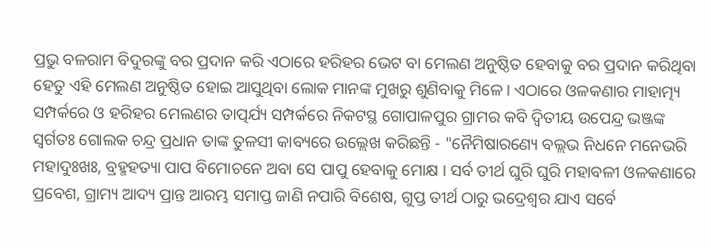ପ୍ରଭୁ ବଳରାମ ବିଦୁରଙ୍କୁ ବର ପ୍ରଦାନ କରି ଏଠାରେ ହରିହର ଭେଟ ବା ମେଲଣ ଅନୁଷ୍ଠିତ ହେବାକୁ ବର ପ୍ରଦାନ କରିଥିବା ହେତୁ ଏହି ମେଲଣ ଅନୁଷ୍ଠିତ ହୋଇ ଆସୁଥିବା ଲୋକ ମାନଙ୍କ ମୁଖରୁ ଶୁଣିବାକୁ ମିଳେ । ଏଠାରେ ଓଳକଣାର ମାହାତ୍ମ୍ୟ ସମ୍ପର୍କରେ ଓ ହରିହର ମେଲଣର ତାତ୍ପର୍ଯ୍ୟ ସମ୍ପର୍କରେ ନିକଟସ୍ଥ ଗୋପାଳପୁର ଗ୍ରାମର କବି ଦ୍ୱିତୀୟ ଉପେନ୍ଦ୍ର ଭଞ୍ଜଙ୍କ ସ୍ୱର୍ଗତଃ ଗୋଲକ ଚନ୍ଦ୍ର ପ୍ରଧାନ ତାଙ୍କ ତୁଳସୀ କାବ୍ୟରେ ଉଲ୍ଲେଖ କରିଛନ୍ତି - "ନୈମିଷାରଣ୍ୟେ ବଲ୍ଲଭ ନିଧନେ ମନେଭରି ମହାଦୁଃଖଃ, ବ୍ରହ୍ମହତ୍ୟା ପାପ ବିମୋଚନେ ଅବା ସେ ପାପୁ ହେବାକୁ ମୋକ୍ଷ । ସର୍ବ ତୀର୍ଥ ଘୁରି ଘୁରି ମହାବଳୀ ଓଳକଣାରେ ପ୍ରବେଶ, ଗ୍ରାମ୍ୟ ଆଦ୍ୟ ପ୍ରାନ୍ତ ଆରମ୍ଭ ସମାପ୍ତ ଜାଣି ନପାରି ବିଶେଷ, ଗୁପ୍ତ ତୀର୍ଥ ଠାରୁ ଭଦ୍ରେଶ୍ୱର ଯାଏ ସର୍ବେ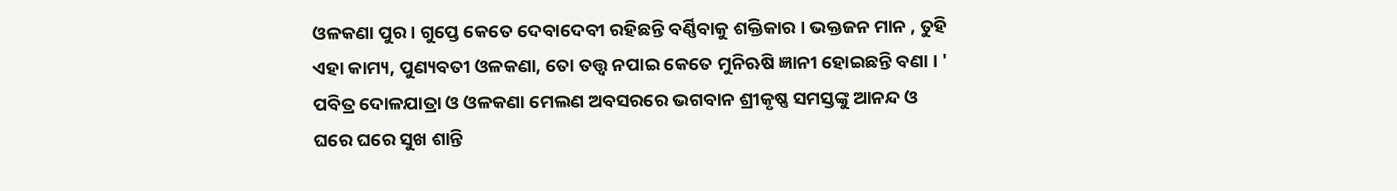ଓଳକଣା ପୁର । ଗୁପ୍ତେ କେତେ ଦେବାଦେବୀ ରହିଛନ୍ତି ବର୍ଣ୍ଣିବାକୁ ଶକ୍ତିକାର । ଭକ୍ତଜନ ମାନ , ତୁହି ଏହା କାମ୍ୟ, ପୁଣ୍ୟବତୀ ଓଳକଣା, ତୋ ତତ୍ତ୍ୱ ନପାଇ କେତେ ମୁନିଋଷି ଜ୍ଞାନୀ ହୋଇଛନ୍ତି ବଣା । '
ପବିତ୍ର ଦୋଳଯାତ୍ରା ଓ ଓଳକଣା ମେଲଣ ଅବସରରେ ଭଗବାନ ଶ୍ରୀକୃଷ୍ଣ ସମସ୍ତଙ୍କୁ ଆନନ୍ଦ ଓ ଘରେ ଘରେ ସୁଖ ଶାନ୍ତି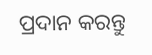ପ୍ରଦାନ କରନ୍ତୁ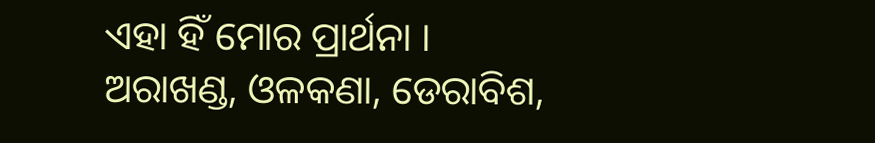ଏହା ହିଁ ମୋର ପ୍ରାର୍ଥନା ।
ଅରାଖଣ୍ଡ, ଓଳକଣା, ଡେରାବିଶ,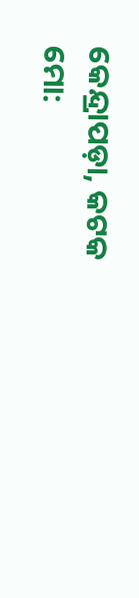କେନ୍ଦ୍ରାପଡ଼ା, କଟକ
ମୋ: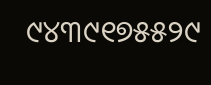୯୪୩୯୧୭୫୫୨୯